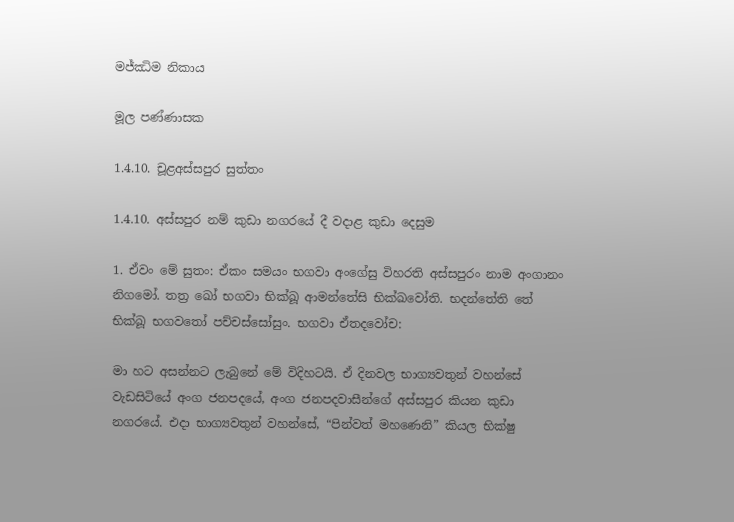මජ්ඣිම නිකාය

මූල පණ්ණාසක

1.4.10. චූළඅස්සපුර සුත්තං

1.4.10. අස්සපුර නම් කුඩා නගරයේ දී වදාළ කුඩා දෙසුම

1. ඒවං මේ සුතං: ඒකං සමයං භගවා අංගේසු විහරති අස්සපුරං නාම අංගානං නිගමෝ. තත්‍ර ඛෝ භගවා භික්ඛූ ආමන්තේසි භික්ඛවෝති. භදන්තේති තේ භික්ඛූ භගවතෝ පච්චස්සෝසුං. භගවා ඒතදවෝච:

මා හට අසන්නට ලැබුනේ මේ විදිහටයි. ඒ දිනවල භාග්‍යවතුන් වහන්සේ වැඩසිටියේ අංග ජනපදයේ, අංග ජනපදවාසීන්ගේ අස්සපුර කියන කුඩා නගරයේ. එදා භාග්‍යවතුන් වහන්සේ, “පින්වත් මහණෙනි” කියල භික්ෂු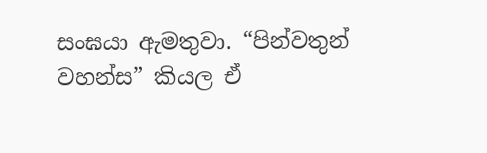සංඝයා ඇමතුවා. “පින්වතුන් වහන්ස” කියල ඒ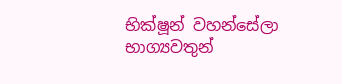භික්ෂූන් වහන්සේලා භාග්‍යවතුන්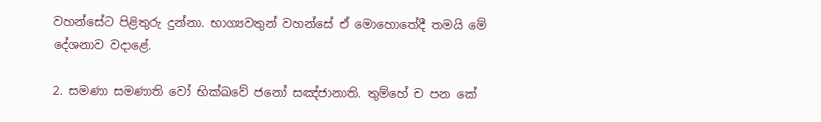වහන්සේට පිළිතුරු දුන්නා. භාග්‍යවතුන් වහන්සේ ඒ මොහොතේදී තමයි මේ දේශනාව වදාළේ.

2. සමණා සමණාති වෝ භික්ඛවේ ජනෝ සඤ්ජානාති. තුම්හේ ච පන කේ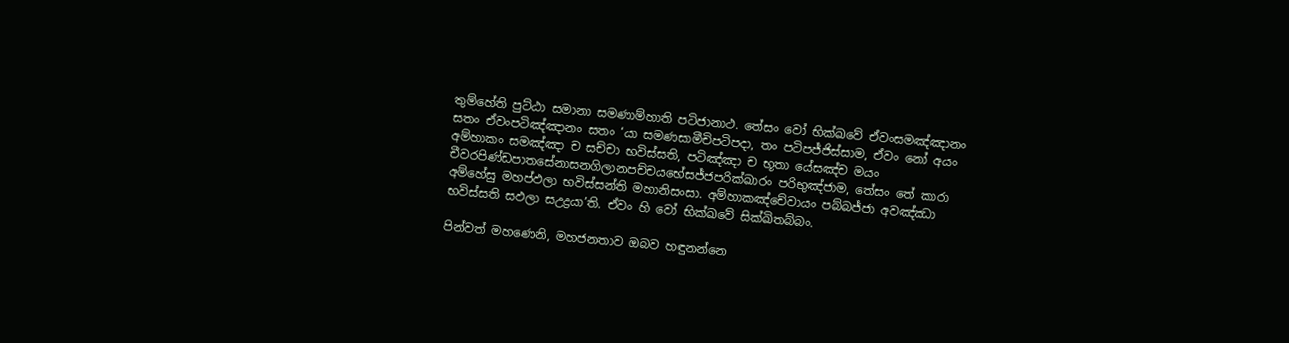තුම්හේති පුට්ඨා සමානා සමණාම්හාති පටිජානාථ. තේසං වෝ භික්ඛවේ ඒවංසමඤ්ඤානං සතං ඒවංපටිඤ්ඤානං සතං ‘යා සමණසාමීචිපටිපදා, තං පටිපජ්ජිස්සාම, ඒවං නෝ අයං අම්හාකං සමඤ්ඤා ච සච්චා භවිස්සති, පටිඤ්ඤා ච භූතා යේසඤ්ච මයං චීවරපිණ්ඩපාතසේනාසනගිලානපච්චයභේසජ්ජපරික්ඛාරං පරිභුඤ්ජාම, තේසං තේ කාරා අම්හේසු මහප්ඵලා භවිස්සන්ති මහානිසංසා. අම්හාකඤ්චේවායං පබ්බජ්ජා අවඤ්ඣා භවිස්සති සඵලා සඋද්‍රයා’ති. ඒවං හි වෝ භික්ඛවේ සික්ඛිතබ්බං.

පින්වත් මහණෙනි, මහජනතාව ඔබව හඳුනන්නෙ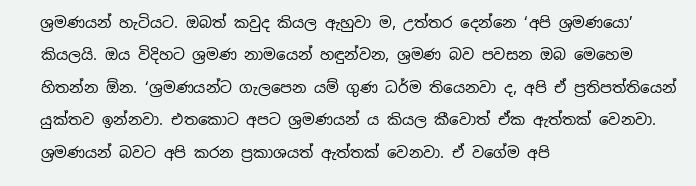ශ්‍රමණයන් හැටියට. ඔබත් කවුද කියල ඇහුවා ම, උත්තර දෙන්නෙ ‘අපි ශ්‍රමණයො’ කියලයි. ඔය විදිහට ශ්‍රමණ නාමයෙන් හඳුන්වන, ශ්‍රමණ බව පවසන ඔබ මෙහෙම හිතන්න ඕන. ‘ශ්‍රමණයන්ට ගැලපෙන යම් ගුණ ධර්ම තියෙනවා ද, අපි ඒ ප්‍රතිපත්තියෙන් යුක්තව ඉන්නවා. එතකොට අපට ශ්‍රමණයන් ය කියල කීවොත් ඒක ඇත්තක් වෙනවා. ශ්‍රමණයන් බවට අපි කරන ප්‍රකාශයත් ඇත්තක් වෙනවා. ඒ වගේම අපි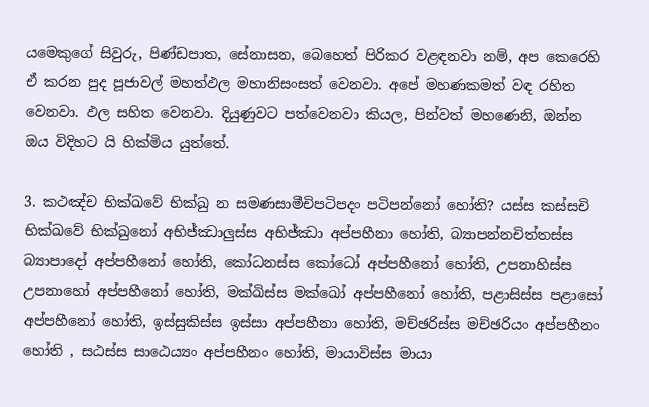යමෙකුගේ සිවුරු, පිණ්ඩපාත, සේනාසන, බෙහෙත් පිරිකර වළඳනවා නම්, අප කෙරෙහි ඒ කරන පුද පූජාවල් මහත්ඵල මහානිසංසත් වෙනවා. අපේ මහණකමත් වඳ රහිත වෙනවා. ඵල සහිත වෙනවා. දියුණුවට පත්වෙනවා කියල, පින්වත් මහණෙනි, ඔන්න ඔය විදිහට යි හික්මිය යුත්තේ.

3. කථඤ්ච භික්ඛවේ භික්ඛු න සමණසාමීචිපටිපදං පටිපන්නෝ හෝති? යස්ස කස්සචි භික්ඛවේ භික්ඛුනෝ අභිජ්ඣාලු‍ස්ස අභිජ්ඣා අප්පහීනා හෝති, බ්‍යාපන්නචිත්තස්ස බ්‍යාපාදෝ අප්පහීනෝ හෝති, කෝධනස්ස කෝධෝ අප්පහීනෝ හෝති, උපනාහිස්ස උපනාහෝ අප්පහීනෝ හෝති, මක්ඛිස්ස මක්ඛෝ අප්පහීනෝ හෝති, පළාසිස්ස පළාසෝ අප්පහීනෝ හෝති, ඉස්සුකිස්ස ඉස්සා අප්පහීනා හෝති, මච්ඡරිස්ස මච්ඡරියං අප්පහීනං හෝති , සඨස්ස සාඨෙය්‍යං අප්පහීනං හෝති, මායාවිස්ස මායා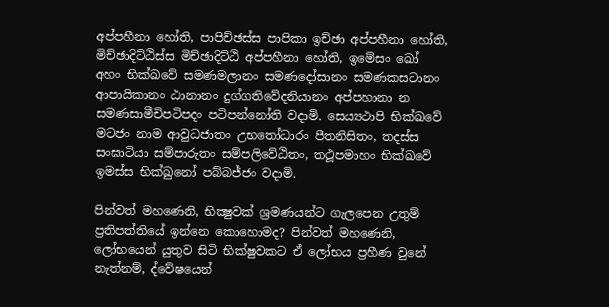අප්පහීනා හෝති, පාපිච්ඡස්ස පාපිකා ඉච්ඡා අප්පහීනා හෝති, මිච්ඡාදිට්ඨිස්ස මිච්ඡාදිට්ඨි අප්පහීනා හෝති, ඉමේසං ඛෝ අහං භික්ඛවේ සමණමලානං සමණදෝසානං සමණකසටානං ආපායිකානං ඨානානං දුග්ගතිවේදනියානං අප්පහානා න සමණසාමීචිපටිපදං පටිපන්නෝති වදාමි. සෙය්‍යථාපි භික්ඛවේ මටජං නාම ආවුධජාතං උභතෝධාරං පීතනිසිතං, තදස්ස සංඝාටියා සම්පාරුතං සම්පලිවේඨිතං, තථූපමාහං භික්ඛවේ ඉමස්ස භික්ඛුනෝ පබ්බජ්ජං වදාමි.

පින්වත් මහණෙනි, භික්‍ෂුවක් ශ්‍රමණයන්ට ගැලපෙන උතුම් ප්‍රතිපත්තියේ ඉන්නෙ කොහොමද? පින්වත් මහණෙනි, ලෝභයෙන් යුතුව සිටි භික්ෂුවකට ඒ ලෝභය ප්‍රහීණ වුනේ නැත්නම්, ද්වේෂයෙන්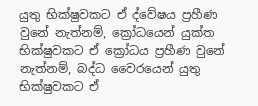යුතු භික්ෂුවකට ඒ ද්වේෂය ප්‍රහීණ වුනේ නැත්නම්, ක්‍රෝධයෙන් යුක්ත භික්ෂුවකට ඒ ක්‍රෝධය ප්‍රහීණ වුනේ නැත්නම්, බද්ධ වෛරයෙන් යුතු භික්ෂුවකට ඒ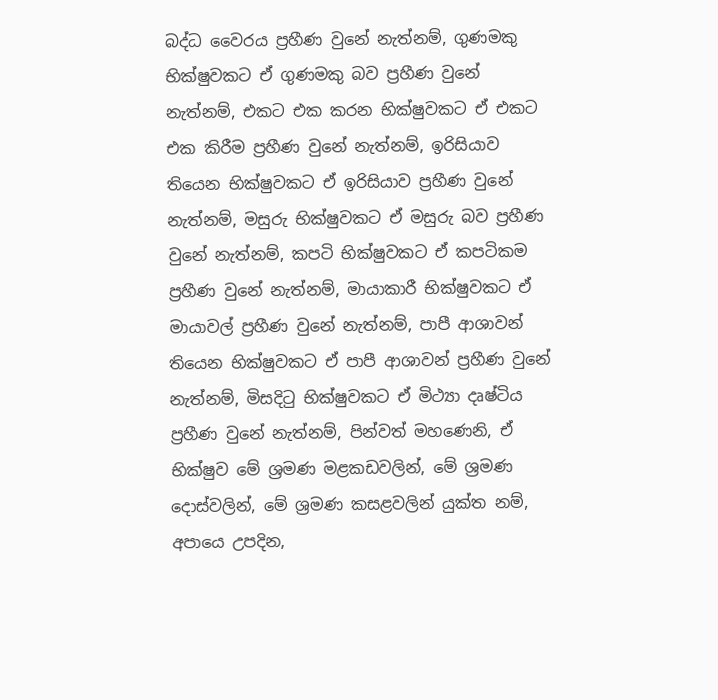බද්ධ වෛරය ප්‍රහීණ වුනේ නැත්නම්, ගුණමකු භික්ෂුවකට ඒ ගුණමකු බව ප්‍රහීණ වුනේ නැත්නම්, එකට එක කරන භික්ෂුවකට ඒ එකට එක කිරීම ප්‍රහීණ වුනේ නැත්නම්, ඉරිසියාව තියෙන භික්ෂුවකට ඒ ඉරිසියාව ප්‍රහීණ වුනේ නැත්නම්, මසුරු භික්ෂුවකට ඒ මසුරු බව ප්‍රහීණ වුනේ නැත්නම්, කපටි භික්ෂුවකට ඒ කපටිකම ප්‍රහීණ වුනේ නැත්නම්, මායාකාරී භික්ෂුවකට ඒ මායාවල් ප්‍රහීණ වුනේ නැත්නම්, පාපී ආශාවන් තියෙන භික්ෂුවකට ඒ පාපී ආශාවන් ප්‍රහීණ වුනේ නැත්නම්, මිසදිටු භික්ෂුවකට ඒ මිථ්‍යා දෘෂ්ටිය ප්‍රහීණ වුනේ නැත්නම්, පින්වත් මහණෙනි, ඒ භික්ෂුව මේ ශ්‍රමණ මළකඩවලින්, මේ ශ්‍රමණ දොස්වලින්, මේ ශ්‍රමණ කසළවලින් යුක්ත නම්, අපායෙ උපදින,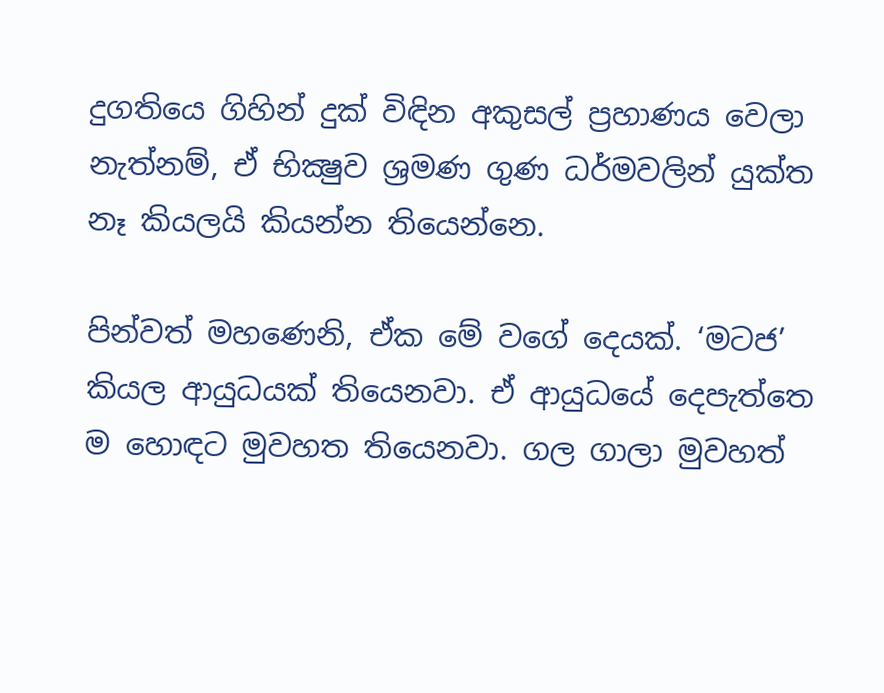දුගතියෙ ගිහින් දුක් විඳින අකුසල් ප්‍රහාණය වෙලා නැත්නම්, ඒ භික්‍ෂුව ශ්‍රමණ ගුණ ධර්මවලින් යුක්ත නෑ කියලයි කියන්න තියෙන්නෙ.

පින්වත් මහණෙනි, ඒක මේ වගේ දෙයක්. ‘මටජ’ කියල ආයුධයක් තියෙනවා. ඒ ආයුධයේ දෙපැත්තෙ ම හොඳට මුවහත තියෙනවා. ගල ගාලා මුවහත්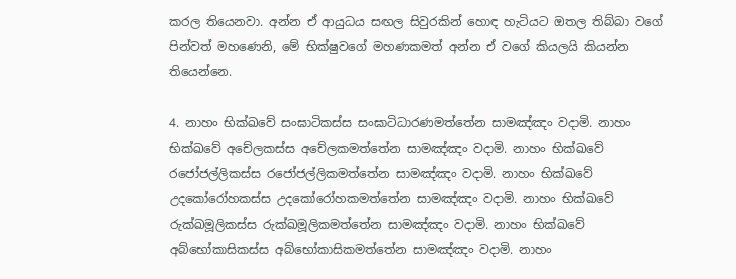කරල තියෙනවා. අන්න ඒ ආයුධය සඟල සිවුරකින් හොඳ හැටියට ඔතල තිබ්බා වගේ පින්වත් මහණෙනි, මේ භික්ෂුවගේ මහණකමත් අන්න ඒ වගේ කියලයි කියන්න තියෙන්නෙ.

4. නාහං භික්ඛවේ සංඝාටිකස්ස සංඝාටිධාරණමත්තේන සාමඤ්ඤං වදාමි. නාහං භික්ඛවේ අචේලකස්ස අචේලකමත්තේන සාමඤ්ඤං වදාමි. නාහං භික්ඛවේ රජෝජල්ලිකස්ස රජෝජල්ලිකමත්තේන සාමඤ්ඤං වදාමි. නාහං භික්ඛවේ උදකෝරෝහකස්ස උදකෝරෝහකමත්තේන සාමඤ්ඤං වදාමි. නාහං භික්ඛවේ රුක්ඛමූලිකස්ස රුක්ඛමූලිකමත්තේන සාමඤ්ඤං වදාමි. නාහං භික්ඛවේ අබ්භෝකාසිකස්ස අබ්භෝකාසිකමත්තේන සාමඤ්ඤං වදාමි. නාහං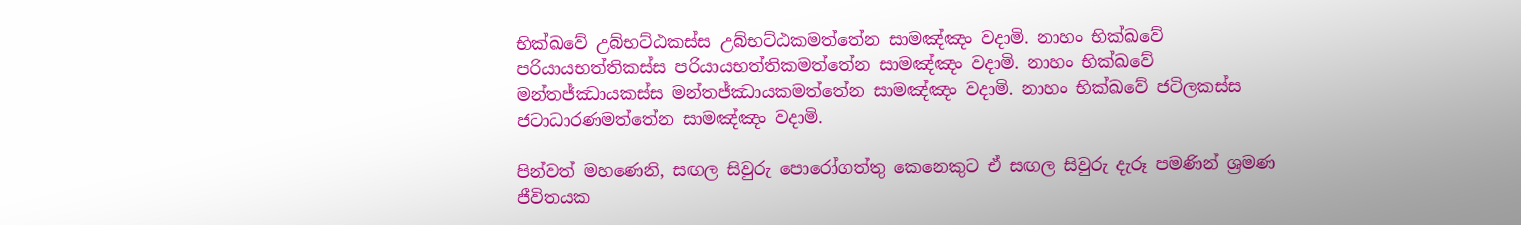භික්ඛවේ උබ්භට්ඨකස්ස උබ්භට්ඨකමත්තේන සාමඤ්ඤං වදාමි. නාහං භික්ඛවේ පරියායභත්තිකස්ස පරියායභත්තිකමත්තේන සාමඤ්ඤං වදාමි. නාහං භික්ඛවේ මන්තජ්ඣායකස්ස මන්තජ්ඣායකමත්තේන සාමඤ්ඤං වදාමි. නාහං භික්ඛවේ ජටිලකස්ස ජටාධාරණමත්තේන සාමඤ්ඤං වදාමි.

පින්වත් මහණෙනි, සඟල සිවුරු පොරෝගත්තු කෙනෙකුට ඒ සඟල සිවුරු දැරූ පමණින් ශ්‍රමණ ජීවිතයක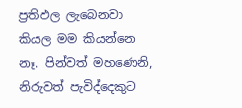ප්‍රතිඵල ලැබෙනවා කියල මම කියන්නෙ නෑ. පින්වත් මහණෙනි, නිරුවත් පැවිද්දෙකුට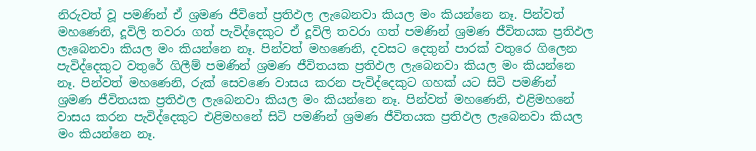නිරුවත් වූ පමණින් ඒ ශ්‍රමණ ජීවිතේ ප්‍රතිඵල ලැබෙනවා කියල මං කියන්නෙ නෑ. පින්වත් මහණෙනි, දූවිලි තවරා ගත් පැවිද්දෙකුට ඒ දූවිලි තවරා ගත් පමණින් ශ්‍රමණ ජීවිතයක ප්‍රතිඵල ලැබෙනවා කියල මං කියන්නෙ නෑ. පින්වත් මහණෙනි, දවසට දෙතුන් පාරක් වතුරෙ ගිලෙන පැවිද්දෙකුට වතුරේ ගිලීම් පමණින් ශ්‍රමණ ජීවිතයක ප්‍රතිඵල ලැබෙනවා කියල මං කියන්නෙ නෑ. පින්වත් මහණෙනි, රුක් සෙවණෙ වාසය කරන පැවිද්දෙකුට ගහක් යට සිටි පමණින් ශ්‍රමණ ජීවිතයක ප්‍රතිඵල ලැබෙනවා කියල මං කියන්නෙ නෑ. පින්වත් මහණෙනි, එළිමහනේ වාසය කරන පැවිද්දෙකුට එළිමහනේ සිටි පමණින් ශ්‍රමණ ජීවිතයක ප්‍රතිඵල ලැබෙනවා කියල මං කියන්නෙ නෑ.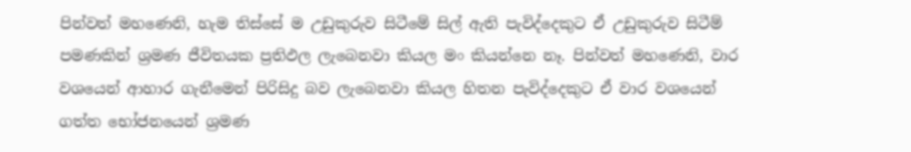පින්වත් මහණෙනි, හැම තිස්සේ ම උඩුකුරුව සිටීමේ සිල් ඇති පැවිද්දෙකුට ඒ උඩුකුරුව සිටීම් පමණකින් ශ්‍රමණ ජීවිතයක ප්‍රතිඵල ලැබෙනවා කියල මං කියන්නෙ නෑ. පින්වත් මහණෙනි, වාර වශයෙන් ආහාර ගැනීමෙන් පිරිසිදු බව ලැබෙනවා කියල හිතන පැවිද්දෙකුට ඒ වාර වශයෙන් ගත්ත භෝජනයෙන් ශ්‍රමණ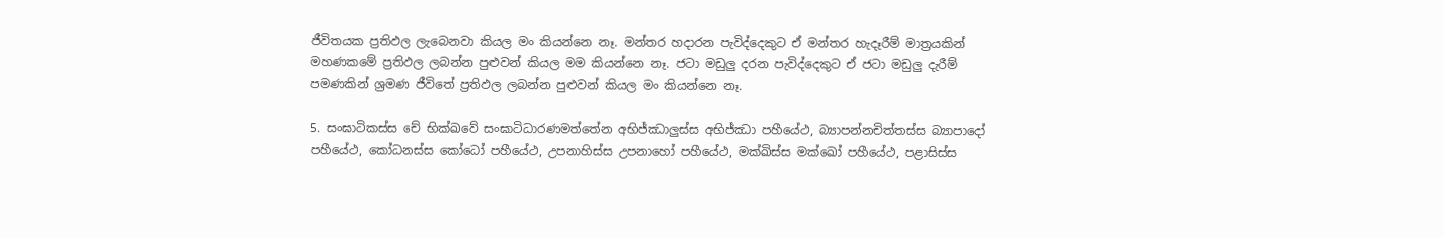ජීවිතයක ප්‍රතිඵල ලැබෙනවා කියල මං කියන්නෙ නෑ. මන්තර හදාරන පැවිද්දෙකුට ඒ මන්තර හැදෑරීම් මාත්‍රයකින් මහණකමේ ප්‍රතිඵල ලබන්න පුළුවන් කියල මම කියන්නෙ නෑ. ජටා මඩුලු දරන පැවිද්දෙකුට ඒ ජටා මඩුලු දැරීම් පමණකින් ශ්‍රමණ ජීවිතේ ප්‍රතිඵල ලබන්න පුළුවන් කියල මං කියන්නෙ නෑ.

5. සංඝාටිකස්ස චේ භික්ඛවේ සංඝාටිධාරණමත්තේන අභිජ්ඣාලු‍ස්ස අභිජ්ඣා පහීයේථ, බ්‍යාපන්නචිත්තස්ස බ්‍යාපාදෝ පහීයේථ, කෝධනස්ස කෝධෝ පහීයේථ, උපනාහිස්ස උපනාහෝ පහීයේථ, මක්ඛිස්ස මක්ඛෝ පහීයේථ, පළාසිස්ස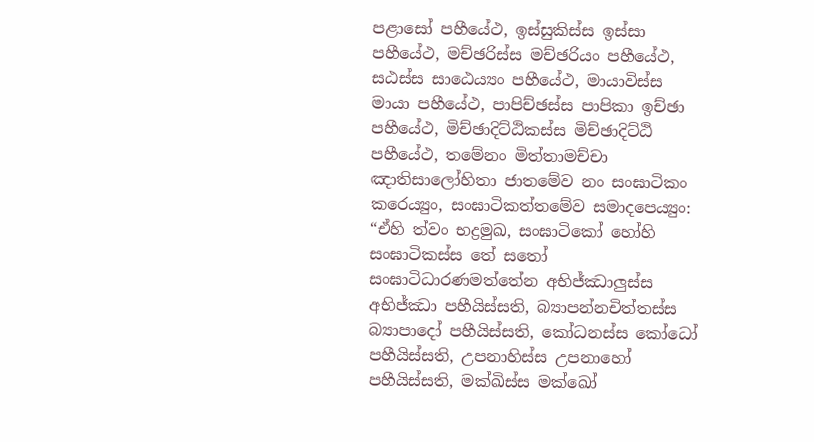පළාසෝ පහීයේථ, ඉස්සුකිස්ස ඉස්සා පහීයේථ, මච්ඡරිස්ස මච්ඡරියං පහීයේථ, සඨස්ස සාඨෙය්‍යං පහීයේථ, මායාවිස්ස මායා පහීයේථ, පාපිච්ඡස්ස පාපිකා ඉච්ඡා පහීයේථ, මිච්ඡාදිට්ඨිකස්ස මිච්ඡාදිට්ඨි පහීයේථ, තමේනං මිත්තාමච්චා ඤාතිසාලෝහිතා ජාතමේව නං සංඝාටිකං කරෙය්‍යුං, සංඝාටිකත්තමේව සමාදපෙය්‍යුං: “ඒහි ත්වං භද්‍රමුඛ, සංඝාටිකෝ හෝහි සංඝාටිකස්ස තේ සතෝ සංඝාටිධාරණමත්තේන අභිජ්ඣාලු‍ස්ස අභිජ්ඣා පහීයිස්සති, බ්‍යාපන්නචිත්තස්ස බ්‍යාපාදෝ පහීයිස්සති, කෝධනස්ස කෝධෝ පහීයිස්සති, උපනාහිස්ස උපනාහෝ පහීයිස්සති, මක්ඛිස්ස මක්ඛෝ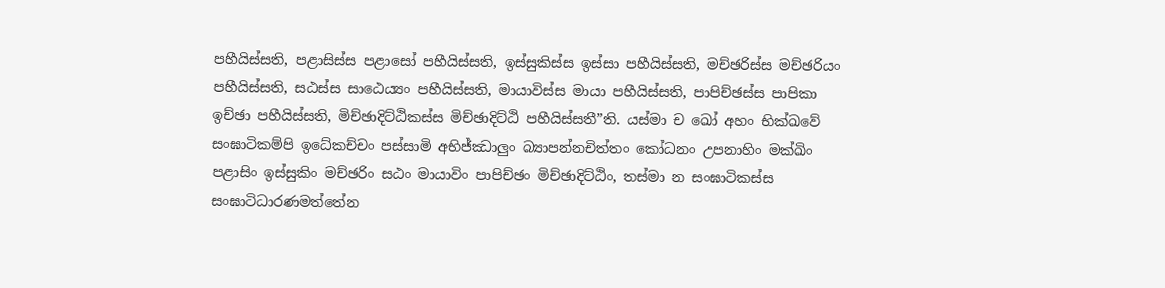පහීයිස්සති, පළාසිස්ස පළාසෝ පහීයිස්සති, ඉස්සුකිස්ස ඉස්සා පහීයිස්සති, මච්ඡරිස්ස මච්ඡරියං පහීයිස්සති, සඨස්ස සාඨෙය්‍යං පහීයිස්සති, මායාවිස්ස මායා පහීයිස්සති, පාපිච්ඡස්ස පාපිකා ඉච්ඡා පහීයිස්සති, මිච්ඡාදිට්ඨිකස්ස මිච්ඡාදිට්ඨි පහීයිස්සතී”ති. යස්මා ච ඛෝ අහං භික්ඛවේ සංඝාටිකම්පි ඉධේකච්චං පස්සාමි අභිජ්ඣාලු‍ං බ්‍යාපන්නචිත්තං කෝධනං උපනාහිං මක්ඛිං පළාසිං ඉස්සුකිං මච්ඡරිං සඨං මායාවිං පාපිච්ඡං මිච්ඡාදිට්ඨිං, තස්මා න සංඝාටිකස්ස සංඝාටිධාරණමත්තේන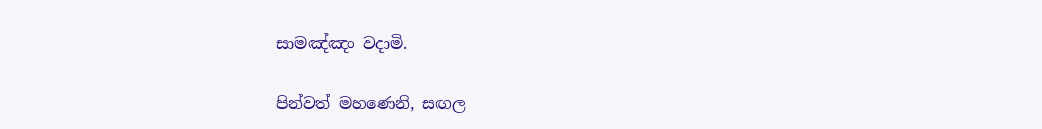සාමඤ්ඤං වදාමි.

පින්වත් මහණෙනි, සඟල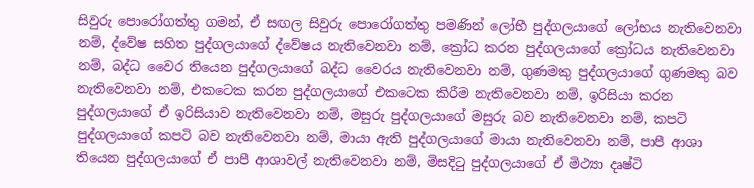සිවුරු පොරෝගත්තු ගමන්, ඒ සඟල සිවුරු පොරෝගත්තු පමණින් ලෝභී පුද්ගලයාගේ ලෝභය නැතිවෙනවා නම්, ද්වේෂ සහිත පුද්ගලයාගේ ද්වේෂය නැතිවෙනවා නම්, ක්‍රෝධ කරන පුද්ගලයාගේ ක්‍රෝධය නැතිවෙනවා නම්, බද්ධ වෛර තියෙන පුද්ගලයාගේ බද්ධ වෛරය නැතිවෙනවා නම්, ගුණමකු පුද්ගලයාගේ ගුණමකු බව නැතිවෙනවා නම්, එකටෙක කරන පුද්ගලයාගේ එකටෙක කිරීම නැතිවෙනවා නම්, ඉරිසියා කරන පුද්ගලයාගේ ඒ ඉරිසියාව නැතිවෙනවා නම්, මසුරු පුද්ගලයාගේ මසුරු බව නැතිවෙනවා නම්, කපටි පුද්ගලයාගේ කපටි බව නැතිවෙනවා නම්, මායා ඇති පුද්ගලයාගේ මායා නැතිවෙනවා නම්, පාපී ආශා තියෙන පුද්ගලයාගේ ඒ පාපී ආශාවල් නැතිවෙනවා නම්, මිසදිටු පුද්ගලයාගේ ඒ මිථ්‍යා දෘෂ්ටි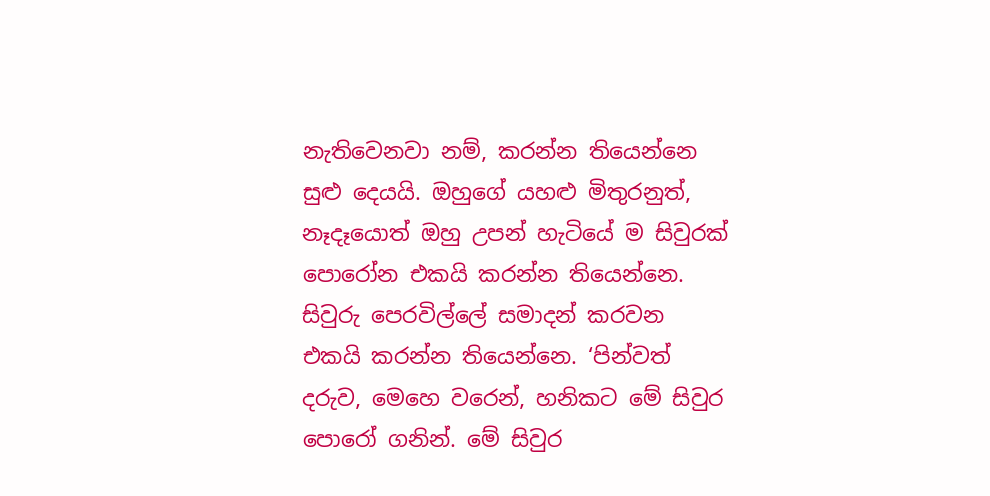නැතිවෙනවා නම්, කරන්න තියෙන්නෙ සුළු දෙයයි. ඔහුගේ යහළු මිතුරනුත්, නෑදෑයොත් ඔහු උපන් හැටියේ ම සිවුරක් පොරෝන එකයි කරන්න තියෙන්නෙ. සිවුරු පෙරවිල්ලේ සමාදන් කරවන එකයි කරන්න තියෙන්නෙ. ‘පින්වත් දරුව, මෙහෙ වරෙන්, හනිකට මේ සිවුර පොරෝ ගනින්. මේ සිවුර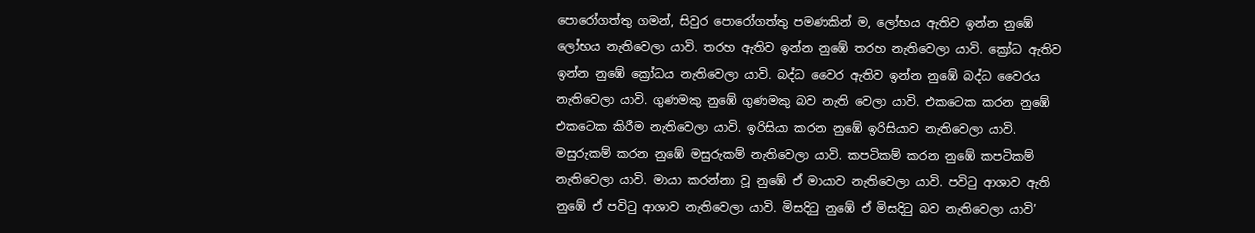පොරෝගත්තු ගමන්, සිවුර පොරෝගත්තු පමණකින් ම, ලෝභය ඇතිව ඉන්න නුඹේ ලෝභය නැතිවෙලා යාවි. තරහ ඇතිව ඉන්න නුඹේ තරහ නැතිවෙලා යාවි. ක්‍රෝධ ඇතිව ඉන්න නුඹේ ක්‍රෝධය නැතිවෙලා යාවි. බද්ධ වෛර ඇතිව ඉන්න නුඹේ බද්ධ වෛරය නැතිවෙලා යාවි. ගුණමකු නුඹේ ගුණමකු බව නැති වෙලා යාවි. එකටෙක කරන නුඹේ එකටෙක කිරීම නැතිවෙලා යාවි. ඉරිසියා කරන නුඹේ ඉරිසියාව නැතිවෙලා යාවි. මසුරුකම් කරන නුඹේ මසුරුකම් නැතිවෙලා යාවි. කපටිකම් කරන නුඹේ කපටිකම් නැතිවෙලා යාවි. මායා කරන්නා වූ නුඹේ ඒ මායාව නැතිවෙලා යාවි. පවිටු ආශාව ඇති නුඹේ ඒ පවිටු ආශාව නැතිවෙලා යාවි. මිසදිටු නුඹේ ඒ මිසදිටු බව නැතිවෙලා යාවි’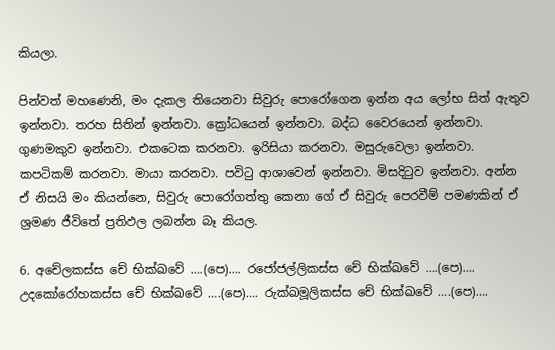කියලා.

පින්වත් මහණෙනි, මං දැකල තියෙනවා සිවුරු පොරෝගෙන ඉන්න අය ලෝභ සිත් ඇතුව ඉන්නවා. තරහ සිතින් ඉන්නවා. ක්‍රෝධයෙන් ඉන්නවා. බද්ධ වෛරයෙන් ඉන්නවා. ගුණමකුව ඉන්නවා. එකටෙක කරනවා. ඉරිසියා කරනවා. මසුරුවෙලා ඉන්නවා. කපටිකම් කරනවා. මායා කරනවා. පවිටු ආශාවෙන් ඉන්නවා. මිසදිටුව ඉන්නවා. අන්න ඒ නිසයි මං කියන්නෙ, සිවුරු පොරෝගත්තු කෙනා ගේ ඒ සිවුරු පෙරවීම් පමණකින් ඒ ශ්‍රමණ ජීවිතේ ප්‍රතිඵල ලබන්න බෑ කියල.

6. අචේලකස්ස චේ භික්ඛවේ ….(පෙ)…. රජෝජල්ලිකස්ස චේ භික්ඛවේ ….(පෙ)…. උදකෝරෝහකස්ස චේ භික්ඛවේ ….(පෙ)…. රුක්ඛමූලිකස්ස චේ භික්ඛවේ ….(පෙ)….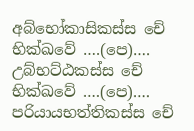අබ්භෝකාසිකස්ස චේ භික්ඛවේ ….(පෙ)…. උබ්භට්ඨකස්ස චේ භික්ඛවේ ….(පෙ)…. පරියායභත්තිකස්ස චේ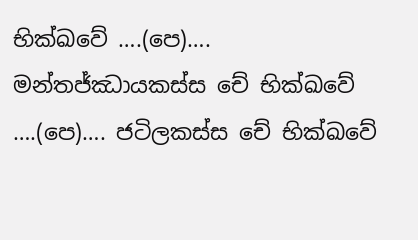භික්ඛවේ ….(පෙ)…. මන්තජ්ඣායකස්ස චේ භික්ඛවේ ….(පෙ)…. ජටිලකස්ස චේ භික්ඛවේ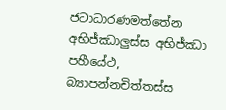ජටාධාරණමත්තේන අභිජ්ඣාලු‍ස්ස අභිජ්ඣා පහීයේථ, බ්‍යාපන්නචිත්තස්ස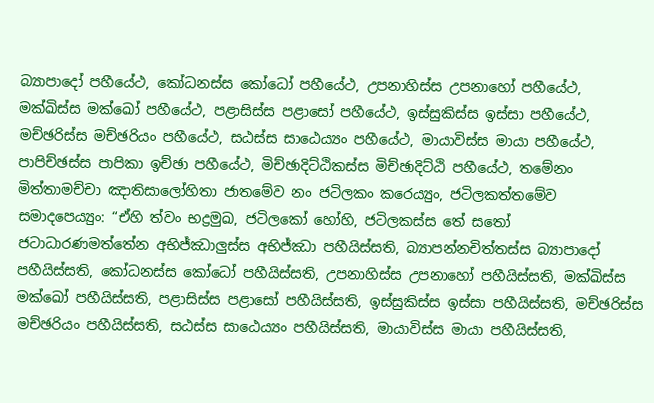බ්‍යාපාදෝ පහීයේථ, කෝධනස්ස කෝධෝ පහීයේථ, උපනාහිස්ස උපනාහෝ පහීයේථ, මක්ඛිස්ස මක්ඛෝ පහීයේථ, පළාසිස්ස පළාසෝ පහීයේථ, ඉස්සුකිස්ස ඉස්සා පහීයේථ, මච්ඡරිස්ස මච්ඡරියං පහීයේථ, සඨස්ස සාඨෙය්‍යං පහීයේථ, මායාවිස්ස මායා පහීයේථ, පාපිච්ඡස්ස පාපිකා ඉච්ඡා පහීයේථ, මිච්ඡාදිට්ඨිකස්ස මිච්ඡාදිට්ඨි පහීයේථ, තමේනං මිත්තාමච්චා ඤාතිසාලෝහිතා ජාතමේව නං ජටිලකං කරෙය්‍යුං, ජටිලකත්තමේව සමාදපෙය්‍යුං: “ඒහි ත්වං භද්‍රමුඛ, ජටිලකෝ හෝහි, ජටිලකස්ස තේ සතෝ ජටාධාරණමත්තේන අභිජ්ඣාලු‍ස්ස අභිජ්ඣා පහීයිස්සති, බ්‍යාපන්නචිත්තස්ස බ්‍යාපාදෝ පහීයිස්සති, කෝධනස්ස කෝධෝ පහීයිස්සති, උපනාහිස්ස උපනාහෝ පහීයිස්සති, මක්ඛිස්ස මක්ඛෝ පහීයිස්සති, පළාසිස්ස පළාසෝ පහීයිස්සති, ඉස්සුකිස්ස ඉස්සා පහීයිස්සති, මච්ඡරිස්ස මච්ඡරියං පහීයිස්සති, සඨස්ස සාඨෙය්‍යං පහීයිස්සති, මායාවිස්ස මායා පහීයිස්සති,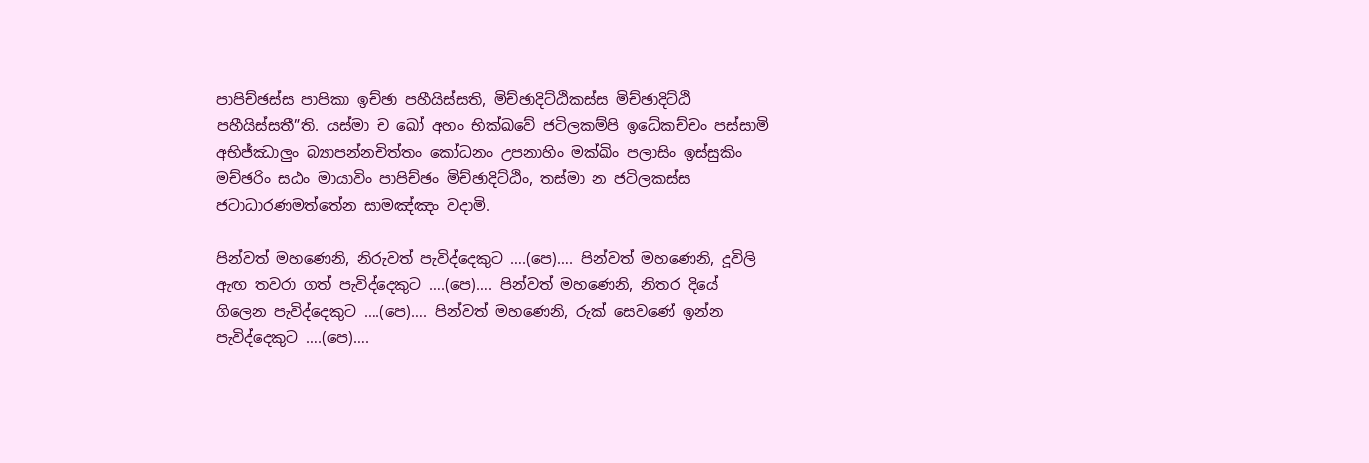පාපිච්ඡස්ස පාපිකා ඉච්ඡා පහීයිස්සති, මිච්ඡාදිට්ඨිකස්ස මිච්ඡාදිට්ඨි පහීයිස්සතී”ති. යස්මා ච ඛෝ අහං භික්ඛවේ ජටිලකම්පි ඉධේකච්චං පස්සාමි අභිජ්ඣාලු‍ං බ්‍යාපන්නචිත්තං කෝධනං උපනාහිං මක්ඛිං පලාසිං ඉස්සුකිං මච්ඡරිං සඨං මායාවිං පාපිච්ඡං මිච්ඡාදිට්ඨිං, තස්මා න ජටිලකස්ස ජටාධාරණමත්තේන සාමඤ්ඤං වදාමි.

පින්වත් මහණෙනි, නිරුවත් පැවිද්දෙකුට ….(පෙ)…. පින්වත් මහණෙනි, දූවිලි ඇඟ තවරා ගත් පැවිද්දෙකුට ….(පෙ)…. පින්වත් මහණෙනි, නිතර දියේ ගිලෙන පැවිද්දෙකුට ….(පෙ)…. පින්වත් මහණෙනි, රුක් සෙවණේ ඉන්න පැවිද්දෙකුට ….(පෙ)….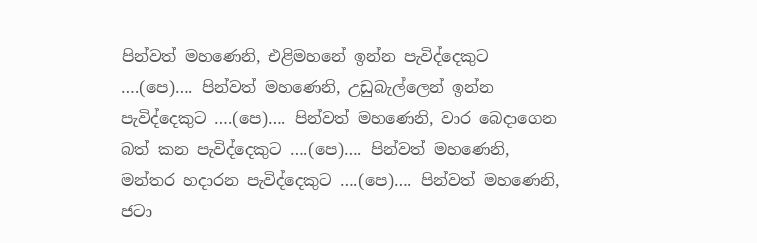පින්වත් මහණෙනි, එළිමහනේ ඉන්න පැවිද්දෙකුට ….(පෙ)…. පින්වත් මහණෙනි, උඩුබැල්ලෙන් ඉන්න පැවිද්දෙකුට ….(පෙ)…. පින්වත් මහණෙනි, වාර බෙදාගෙන බත් කන පැවිද්දෙකුට ….(පෙ)…. පින්වත් මහණෙනි, මන්තර හදාරන පැවිද්දෙකුට ….(පෙ)…. පින්වත් මහණෙනි, ජටා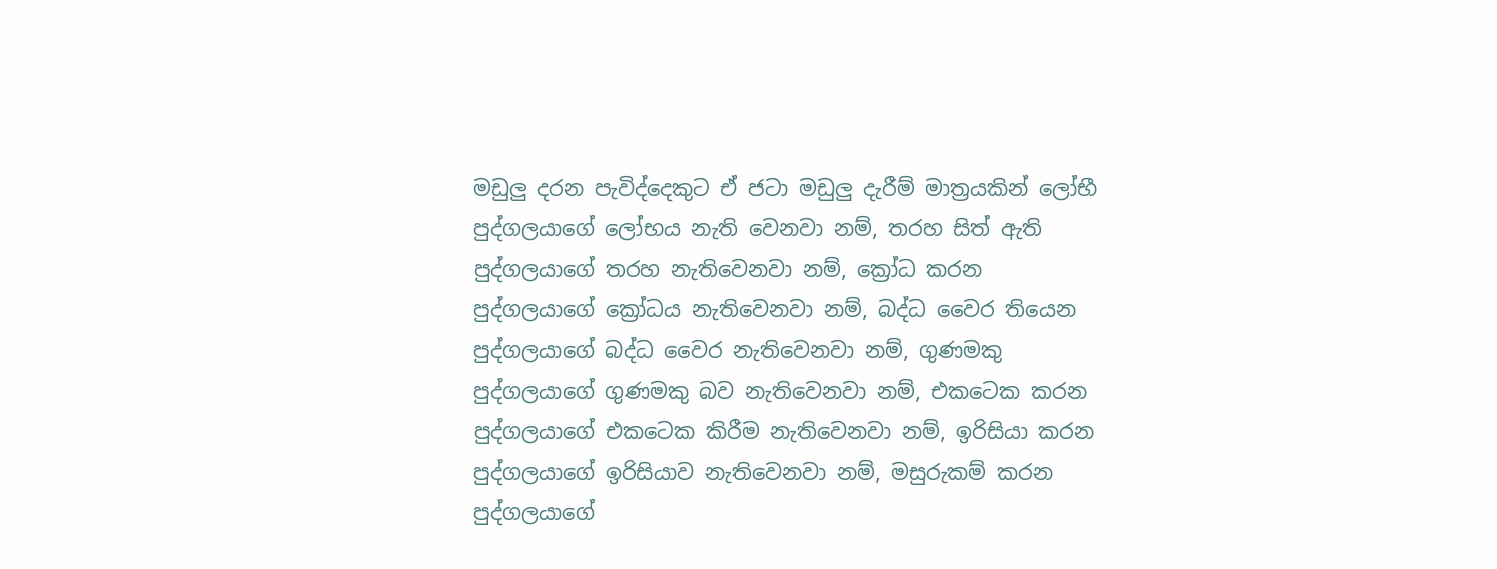මඩුලු දරන පැවිද්දෙකුට ඒ ජටා මඩුලු දැරීම් මාත්‍රයකින් ලෝභී පුද්ගලයාගේ ලෝභය නැති වෙනවා නම්, තරහ සිත් ඇති පුද්ගලයාගේ තරහ නැතිවෙනවා නම්, ක්‍රෝධ කරන පුද්ගලයාගේ ක්‍රෝධය නැතිවෙනවා නම්, බද්ධ වෛර තියෙන පුද්ගලයාගේ බද්ධ වෛර නැතිවෙනවා නම්, ගුණමකු පුද්ගලයාගේ ගුණමකු බව නැතිවෙනවා නම්, එකටෙක කරන පුද්ගලයාගේ එකටෙක කිරීම නැතිවෙනවා නම්, ඉරිසියා කරන පුද්ගලයාගේ ඉරිසියාව නැතිවෙනවා නම්, මසුරුකම් කරන පුද්ගලයාගේ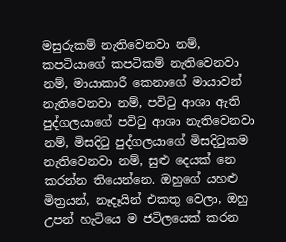මසුරුකම් නැතිවෙනවා නම්, කපටියාගේ කපටිකම් නැතිවෙනවා නම්, මායාකාරී කෙනාගේ මායාවන් නැතිවෙනවා නම්, පවිටු ආශා ඇති පුද්ගලයාගේ පවිටු ආශා නැතිවෙනවා නම්, මිසදිටු පුද්ගලයාගේ මිසදිටුකම නැතිවෙනවා නම්, සුළු දෙයක් නෙ කරන්න තියෙන්නෙ. ඔහුගේ යහළු මිත්‍රයන්, නෑදෑයින් එකතු වෙලා, ඔහු උපන් හැටියෙ ම ජටිලයෙක් කරන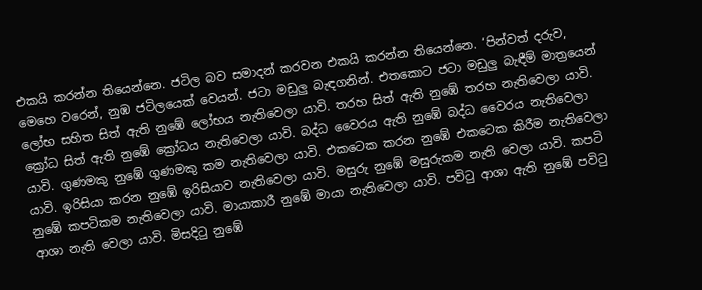එකයි කරන්න තියෙන්නෙ. ජටිල බව සමාදන් කරවන එකයි කරන්න තියෙන්නෙ. ‘පින්වත් දරුව, මෙහෙ වරෙන්, නුඹ ජටිලයෙක් වෙයන්. ජටා මඩුලු බැඳගනින්. එතකොට ජටා මඩුලු බැඳීම් මාත්‍රයෙන් ලෝභ සහිත සිත් ඇති නුඹේ ලෝභය නැතිවෙලා යාවි. තරහ සිත් ඇති නුඹේ තරහ නැතිවෙලා යාවි. ක්‍රෝධ සිත් ඇති නුඹේ ක්‍රෝධය නැතිවෙලා යාවි. බද්ධ වෛරය ඇති නුඹේ බද්ධ වෛරය නැතිවෙලා යාවි. ගුණමකු නුඹේ ගුණමකු කම නැතිවෙලා යාවි. එකටෙක කරන නුඹේ එකටෙක කිරීම නැතිවෙලා යාවි. ඉරිසියා කරන නුඹේ ඉරිසියාව නැතිවෙලා යාවි. මසුරු නුඹේ මසුරුකම නැති වෙලා යාවි. කපටි නුඹේ කපටිකම නැතිවෙලා යාවි. මායාකාරී නුඹේ මායා නැතිවෙලා යාවි. පවිටු ආශා ඇති නුඹේ පවිටු ආශා නැති වෙලා යාවි. මිසදිටු නුඹේ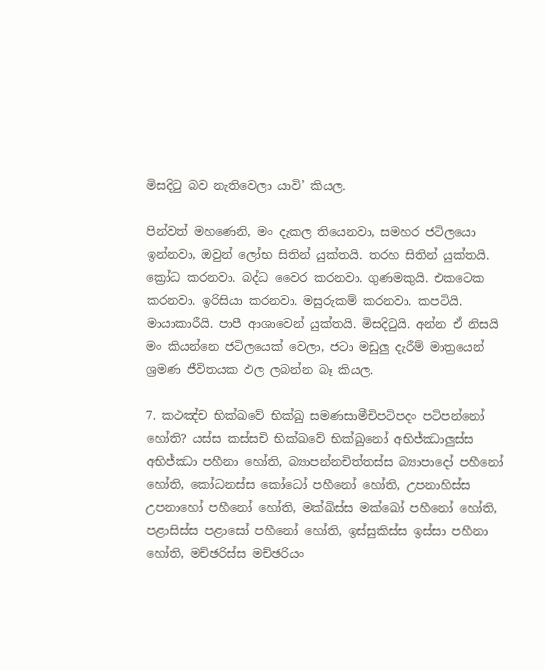මිසදිටු බව නැතිවෙලා යාවි’ කියල.

පින්වත් මහණෙනි, මං දැකල තියෙනවා, සමහර ජටිලයො ඉන්නවා, ඔවුන් ලෝභ සිතින් යුක්තයි. තරහ සිතින් යුක්තයි. ක්‍රෝධ කරනවා. බද්ධ වෛර කරනවා. ගුණමකුයි. එකටෙක කරනවා. ඉරිසියා කරනවා. මසුරුකම් කරනවා. කපටියි. මායාකාරීයි. පාපී ආශාවෙන් යුක්තයි. මිසදිටුයි. අන්න ඒ නිසයි මං කියන්නෙ ජටිලයෙක් වෙලා, ජටා මඩුලු දැරීම් මාත්‍රයෙන් ශ්‍රමණ ජීවිතයක ඵල ලබන්න බෑ කියල.

7. කථඤ්ච භික්ඛවේ භික්ඛු සමණසාමීචිපටිපදං පටිපන්නෝ හෝති? යස්ස කස්සචි භික්ඛවේ භික්ඛුනෝ අභිජ්ඣාලු‍ස්ස අභිජ්ඣා පහීනා හෝති, බ්‍යාපන්නචිත්තස්ස බ්‍යාපාදෝ පහීනෝ හෝති, කෝධනස්ස කෝධෝ පහීනෝ හෝති, උපනාහිස්ස උපනාහෝ පහීනෝ හෝති, මක්ඛිස්ස මක්ඛෝ පහීනෝ හෝති, පළාසිස්ස පළාසෝ පහීනෝ හෝති, ඉස්සුකිස්ස ඉස්සා පහීනා හෝති, මච්ඡරිස්ස මච්ඡරියං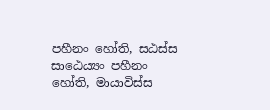පහීනං හෝති, සඨස්ස සාඨෙය්‍යං පහීනං හෝති, මායාවිස්ස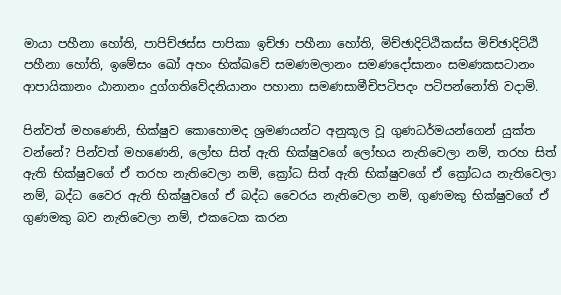මායා පහීනා හෝති, පාපිච්ඡස්ස පාපිකා ඉච්ඡා පහීනා හෝති, මිච්ඡාදිට්ඨිකස්ස මිච්ඡාදිට්ඨි පහීනා හෝති, ඉමේසං ඛෝ අහං භික්ඛවේ සමණමලානං සමණදෝසානං සමණකසටානං ආපායිකානං ඨානානං දුග්ගතිවේදනියානං පහානා සමණසාමීචිපටිපදං පටිපන්නෝති වදාමි.

පින්වත් මහණෙනි, භික්ෂුව කොහොමද ශ්‍රමණයන්ට අනුකූල වූ ගුණධර්මයන්ගෙන් යුක්ත වන්නේ? පින්වත් මහණෙනි, ලෝභ සිත් ඇති භික්ෂුවගේ ලෝභය නැතිවෙලා නම්, තරහ සිත් ඇති භික්ෂුවගේ ඒ තරහ නැතිවෙලා නම්, ක්‍රෝධ සිත් ඇති භික්ෂුවගේ ඒ ක්‍රෝධය නැතිවෙලා නම්, බද්ධ වෛර ඇති භික්ෂුවගේ ඒ බද්ධ වෛරය නැතිවෙලා නම්, ගුණමකු භික්ෂුවගේ ඒ ගුණමකු බව නැතිවෙලා නම්, එකටෙක කරන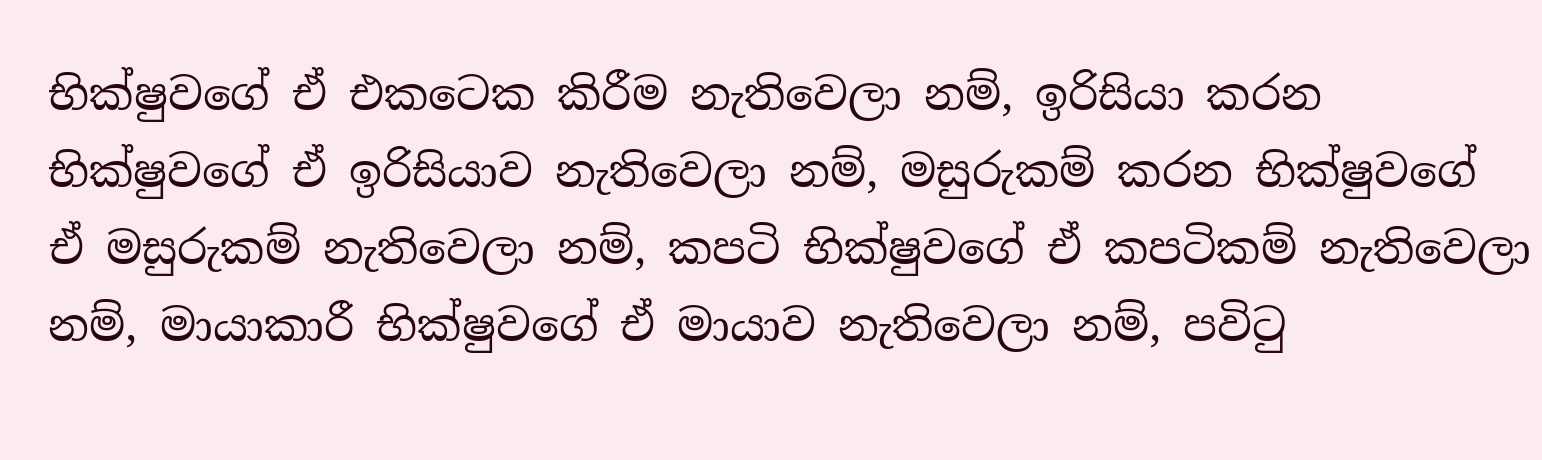භික්ෂුවගේ ඒ එකටෙක කිරීම නැතිවෙලා නම්, ඉරිසියා කරන භික්ෂුවගේ ඒ ඉරිසියාව නැතිවෙලා නම්, මසුරුකම් කරන භික්ෂුවගේ ඒ මසුරුකම් නැතිවෙලා නම්, කපටි භික්ෂුවගේ ඒ කපටිකම් නැතිවෙලා නම්, මායාකාරී භික්ෂුවගේ ඒ මායාව නැතිවෙලා නම්, පවිටු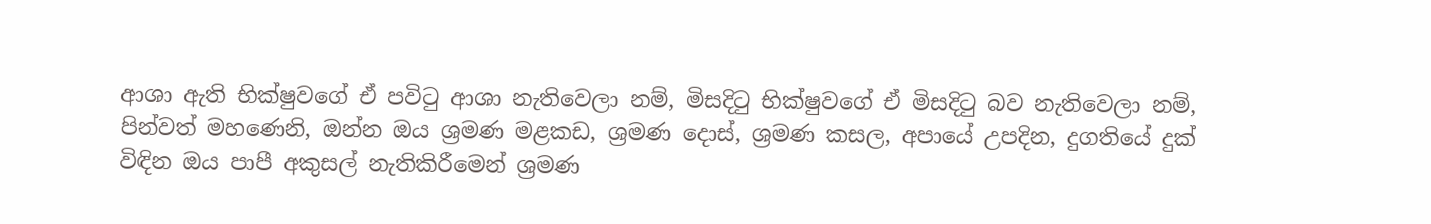ආශා ඇති භික්ෂුවගේ ඒ පවිටු ආශා නැතිවෙලා නම්, මිසදිටු භික්ෂුවගේ ඒ මිසදිටු බව නැතිවෙලා නම්, පින්වත් මහණෙනි, ඔන්න ඔය ශ්‍රමණ මළකඩ, ශ්‍රමණ දොස්, ශ්‍රමණ කසල, අපායේ උපදින, දුගතියේ දුක් විඳින ඔය පාපී අකුසල් නැතිකිරීමෙන් ශ්‍රමණ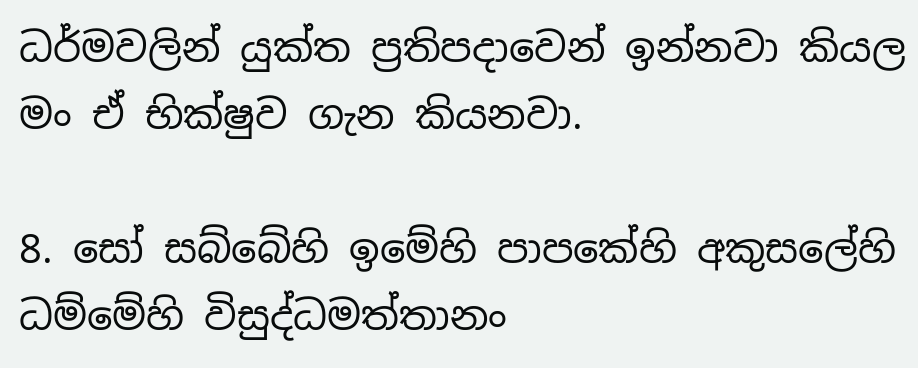ධර්මවලින් යුක්ත ප්‍රතිපදාවෙන් ඉන්නවා කියල මං ඒ භික්ෂුව ගැන කියනවා.

8. සෝ සබ්බේහි ඉමේහි පාපකේහි අකුසලේහි ධම්මේහි විසුද්ධමත්තානං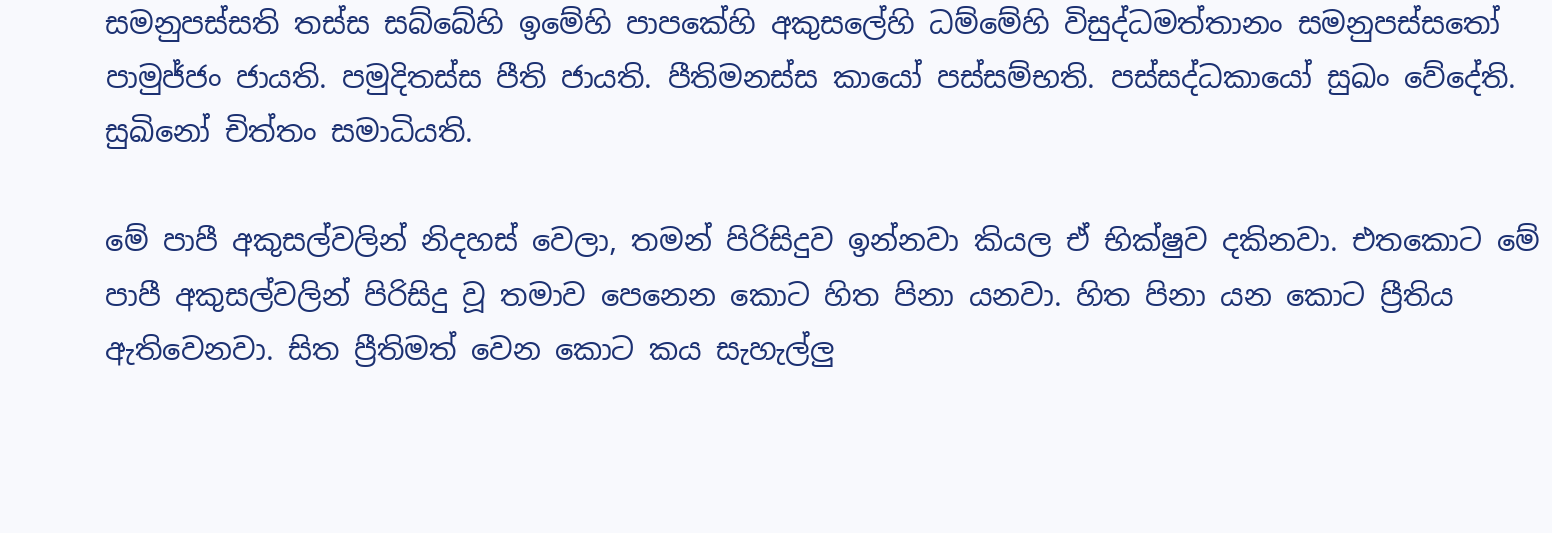සමනුපස්සති තස්ස සබ්බේහි ඉමේහි පාපකේහි අකුසලේහි ධම්මේහි විසුද්ධමත්තානං සමනුපස්සතෝ පාමුජ්ජං ජායති. පමුදිතස්ස පීති ජායති. පීතිමනස්ස කායෝ පස්සම්භති. පස්සද්ධකායෝ සුඛං වේදේති. සුඛිනෝ චිත්තං සමාධියති.

මේ පාපී අකුසල්වලින් නිදහස් වෙලා, තමන් පිරිසිදුව ඉන්නවා කියල ඒ භික්ෂුව දකිනවා. එතකොට මේ පාපී අකුසල්වලින් පිරිසිදු වූ තමාව පෙනෙන කොට හිත පිනා යනවා. හිත පිනා යන කොට ප්‍රීතිය ඇතිවෙනවා. සිත ප්‍රීතිමත් වෙන කොට කය සැහැල්ලු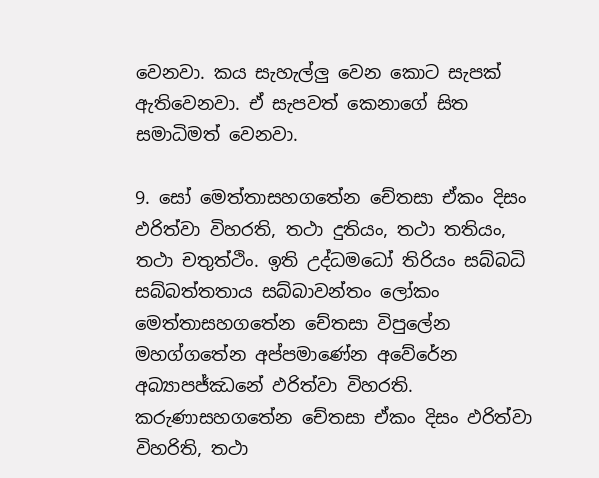වෙනවා. කය සැහැල්ලු වෙන කොට සැපක් ඇතිවෙනවා. ඒ සැපවත් කෙනාගේ සිත සමාධිමත් වෙනවා.

9. සෝ මෙත්තාසහගතේන චේතසා ඒකං දිසං ඵරිත්වා විහරති, තථා දුතියං, තථා තතියං, තථා චතුත්ථිං. ඉති උද්ධමධෝ තිරියං සබ්බධි සබ්බත්තතාය සබ්බාවන්තං ලෝකං මෙත්තාසහගතේන චේතසා විපුලේන මහග්ගතේන අප්පමාණේන අවේරේන අබ්‍යාපජ්ඣනේ ඵරිත්වා විහරති. කරුණාසහගතේන චේතසා ඒකං දිසං ඵරිත්වා විහරිති, තථා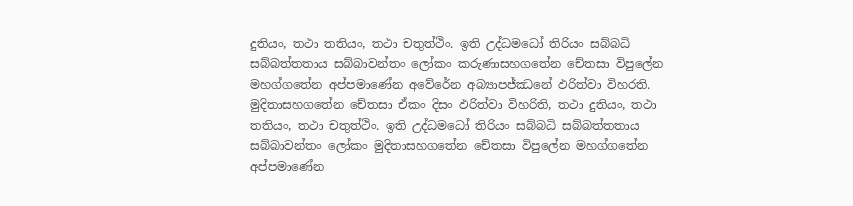දුතියං, තථා තතියං, තථා චතුත්ථිං. ඉති උද්ධමධෝ තිරියං සබ්බධි සබ්බත්තතාය සබ්බාවන්තං ලෝකං කරුණාසහගතේන චේතසා විපුලේන මහග්ගතේන අප්පමාණේන අවේරේන අබ්‍යාපජ්ඣනේ ඵරිත්වා විහරති. මුදිතාසහගතේන චේතසා ඒකං දිසං ඵරිත්වා විහරිති, තථා දුතියං, තථා තතියං, තථා චතුත්ථිං. ඉති උද්ධමධෝ තිරියං සබ්බධි සබ්බත්තතාය සබ්බාවන්තං ලෝකං මුදිතාසහගතේන චේතසා විපුලේන මහග්ගතේන අප්පමාණේන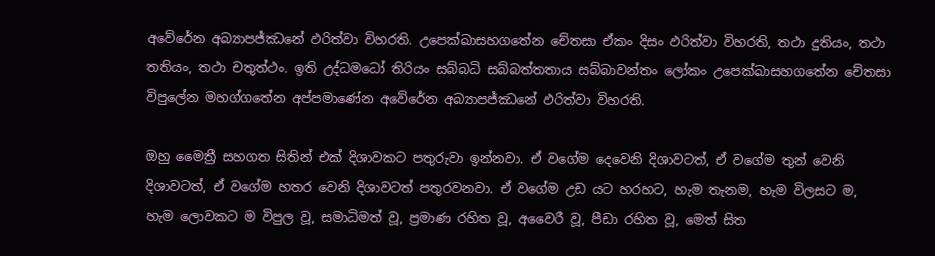අවේරේන අබ්‍යාපජ්ඣනේ ඵරිත්වා විහරති. උපෙක්ඛාසහගතේන චේතසා ඒකං දිසං ඵරිත්වා විහරති, තථා දුතියං, තථා තතියං, තථා චතුත්ථං. ඉති උද්ධමධෝ තිරියං සබ්බධි සබ්බත්තතාය සබ්බාවන්තං ලෝකං උපෙක්ඛාසහගතේන චේතසා විපුලේන මහග්ගතේන අප්පමාණේන අවේරේන අබ්‍යාපජ්ඣනේ ඵරිත්වා විහරති.

ඔහු මෛත්‍රී සහගත සිතින් එක් දිශාවකට පතුරුවා ඉන්නවා. ඒ වගේම දෙවෙනි දිශාවටත්, ඒ වගේම තුන් වෙනි දිශාවටත්, ඒ වගේම හතර වෙනි දිශාවටත් පතුරවනවා. ඒ වගේම උඩ යට හරහට, හැම තැනම, හැම විලසට ම, හැම ලොවකට ම විපුල වූ, සමාධිමත් වූ, ප්‍රමාණ රහිත වූ, අවෛරී වූ, පීඩා රහිත වූ, මෙත් සිත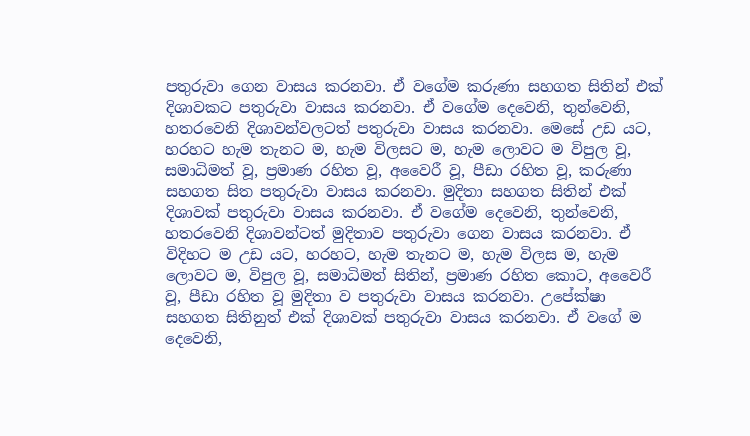පතුරුවා ගෙන වාසය කරනවා. ඒ වගේම කරුණා සහගත සිතින් එක් දිශාවකට පතුරුවා වාසය කරනවා. ඒ වගේම දෙවෙනි, තුන්වෙනි, හතරවෙනි දිශාවන්වලටත් පතුරුවා වාසය කරනවා. මෙසේ උඩ යට, හරහට හැම තැනට ම, හැම විලසට ම, හැම ලොවට ම විපුල වූ, සමාධිමත් වූ, ප්‍රමාණ රහිත වූ, අවෛරී වූ, පීඩා රහිත වූ, කරුණා සහගත සිත පතුරුවා වාසය කරනවා. මුදිතා සහගත සිතින් එක් දිශාවක් පතුරුවා වාසය කරනවා. ඒ වගේම දෙවෙනි, තුන්වෙනි, හතරවෙනි දිශාවන්ටත් මුදිතාව පතුරුවා ගෙන වාසය කරනවා. ඒ විදිහට ම උඩ යට, හරහට, හැම තැනට ම, හැම විලස ම, හැම ලොවට ම, විපුල වූ, සමාධිමත් සිතින්, ප්‍රමාණ රහිත කොට, අවෛරී වූ, පීඩා රහිත වූ මුදිතා ව පතුරුවා වාසය කරනවා. උපේක්ෂා සහගත සිතිනුත් එක් දිශාවක් පතුරුවා වාසය කරනවා. ඒ වගේ ම දෙවෙනි,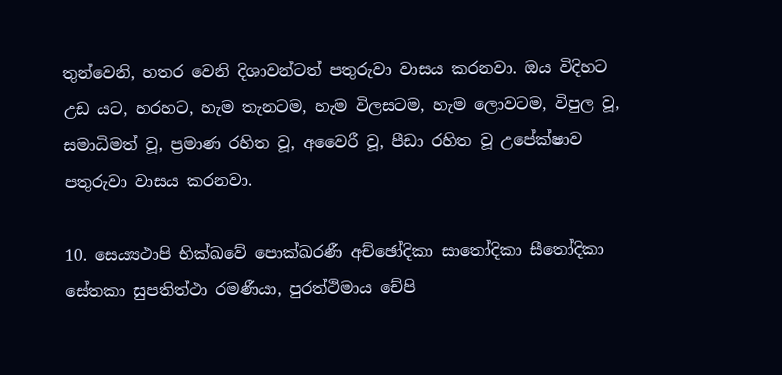තුන්වෙනි, හතර වෙනි දිශාවන්ටත් පතුරුවා වාසය කරනවා. ඔය විදිහට උඩ යට, හරහට, හැම තැනටම, හැම විලසටම, හැම ලොවටම, විපුල වූ, සමාධිමත් වූ, ප්‍රමාණ රහිත වූ, අවෛරී වූ, පීඩා රහිත වූ උපේක්ෂාව පතුරුවා වාසය කරනවා.

10. සෙය්‍යථාපි භික්ඛවේ පොක්ඛරණී අච්ඡෝදිකා සාතෝදිකා සීතෝදිකා සේතකා සුපතිත්ථා රමණීයා, පුරත්ථිමාය චේපි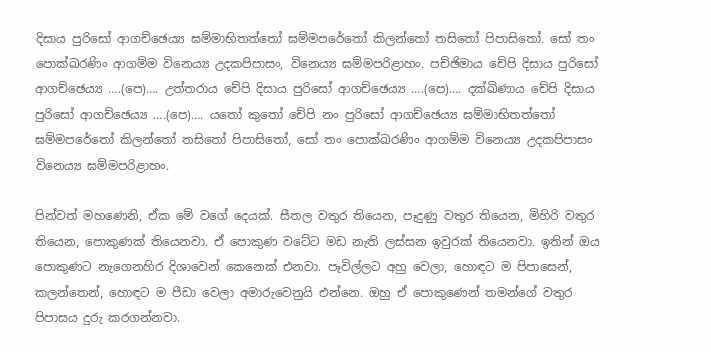දිසාය පුරිසෝ ආගච්ඡෙය්‍ය ඝම්මාභිතත්තෝ ඝම්මපරේතෝ කිලන්තෝ තසිතෝ පිපාසිතෝ. සෝ තං පොක්ඛරණිං ආගම්ම විනෙය්‍ය උදකපිපාසං, විනෙය්‍ය ඝම්මපරිළාහං. පච්ඡිමාය චේපි දිසාය පුරිසෝ ආගච්ඡෙය්‍ය ….(පෙ)…. උත්තරාය චේපි දිසාය පුරිසෝ ආගච්ඡෙය්‍ය ….(පෙ)…. දක්ඛිණාය චේපි දිසාය පුරිසෝ ආගච්ඡෙය්‍ය ….(පෙ)…. යතෝ කුතෝ චේපි නං පුරිසෝ ආගච්ඡෙය්‍ය ඝම්මාභිතත්තෝ ඝම්මපරේතෝ කිලන්තෝ තසිතෝ පිපාසිතෝ, සෝ තං පොක්ඛරණිං ආගම්ම විනෙය්‍ය උදකපිපාසං විනෙය්‍ය ඝම්මපරිළාහං.

පින්වත් මහණෙනි, ඒක මේ වගේ දෙයක්. සීතල වතුර තියෙන, පෑදුණු වතුර තියෙන, මිහිරි වතුර තියෙන, පොකුණක් තියෙනවා. ඒ පොකුණ වටේට මඩ නැති ලස්සන ඉවුරක් තියෙනවා. ඉතින් ඔය පොකුණට නැගෙනහිර දිශාවෙන් කෙනෙක් එනවා. පෑවිල්ලට අහු වෙලා, හොඳට ම පිපාසෙන්, කලන්තෙන්, හොඳට ම පීඩා වෙලා අමාරුවෙනුයි එන්නෙ. ඔහු ඒ පොකුණෙන් තමන්ගේ වතුර පිපාසය දුරු කරගන්නවා.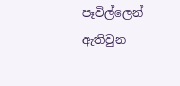පෑවිල්ලෙන් ඇතිවුන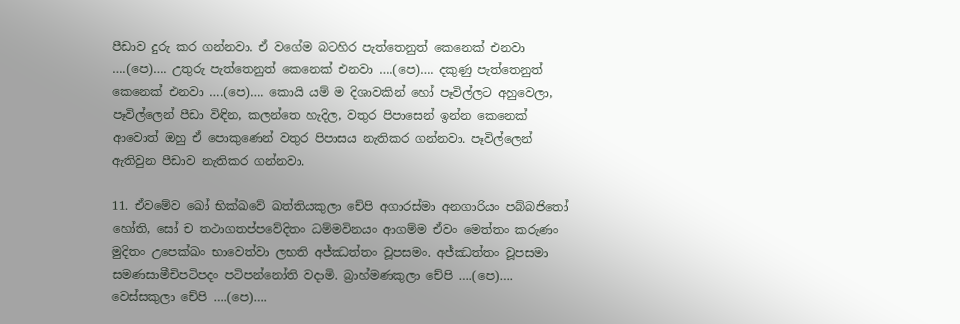පීඩාව දුරු කර ගන්නවා. ඒ වගේම බටහිර පැත්තෙනුත් කෙනෙක් එනවා ….(පෙ)…. උතුරු පැත්තෙනුත් කෙනෙක් එනවා ….(පෙ)…. දකුණු පැත්තෙනුත් කෙනෙක් එනවා ….(පෙ)…. කොයි යම් ම දිශාවකින් හෝ පෑවිල්ලට අහුවෙලා, පෑවිල්ලෙන් පීඩා විඳින, කලන්තෙ හැදිල, වතුර පිපාසෙන් ඉන්න කෙනෙක් ආවොත් ඔහු ඒ පොකුණෙන් වතුර පිපාසය නැතිකර ගන්නවා. පෑවිල්ලෙන් ඇතිවුන පීඩාව නැතිකර ගන්නවා.

11. ඒවමේව ඛෝ භික්ඛවේ ඛත්තියකුලා චේපි අගාරස්මා අනගාරියං පබ්බජිතෝ හෝති, සෝ ච තථාගතප්පවේදිතං ධම්මවිනයං ආගම්ම ඒවං මෙත්තං කරුණං මුදිතං උපෙක්ඛං භාවෙත්වා ලභති අජ්ඣත්තං වූපසමං. අජ්ඣත්තං වූපසමා සමණසාමීචිපටිපදං පටිපන්නෝති වදාමි. බ්‍රාහ්මණකුලා චේපි ….(පෙ)…. වෙස්සකුලා චේපි ….(පෙ)….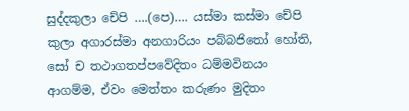සුද්දකුලා චේපි ….(පෙ)…. යස්මා කස්මා චේපි කුලා අගාරස්මා අනගාරියං පබ්බජිතෝ හෝති, සෝ ච තථාගතප්පවේදිතං ධම්මවිනයං ආගම්ම, ඒවං මෙත්තං කරුණං මුදිතං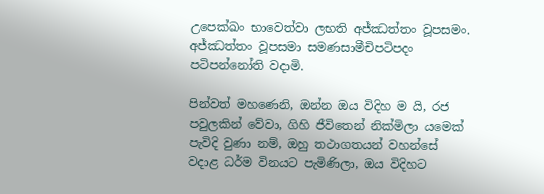උපෙක්ඛං භාවෙත්වා ලභති අජ්ඣත්තං වූපසමං. අජ්ඣත්තං වූපසමා සමණසාමීචිපටිපදං පටිපන්නෝති වදාමි.

පින්වත් මහණෙනි, ඔන්න ඔය විදිහ ම යි, රජ පවුලකින් වේවා, ගිහි ජීවිතෙන් නික්මිලා යමෙක් පැවිදි වුණා නම්, ඔහු තථාගතයන් වහන්සේ වදාළ ධර්ම විනයට පැමිණිලා, ඔය විදිහට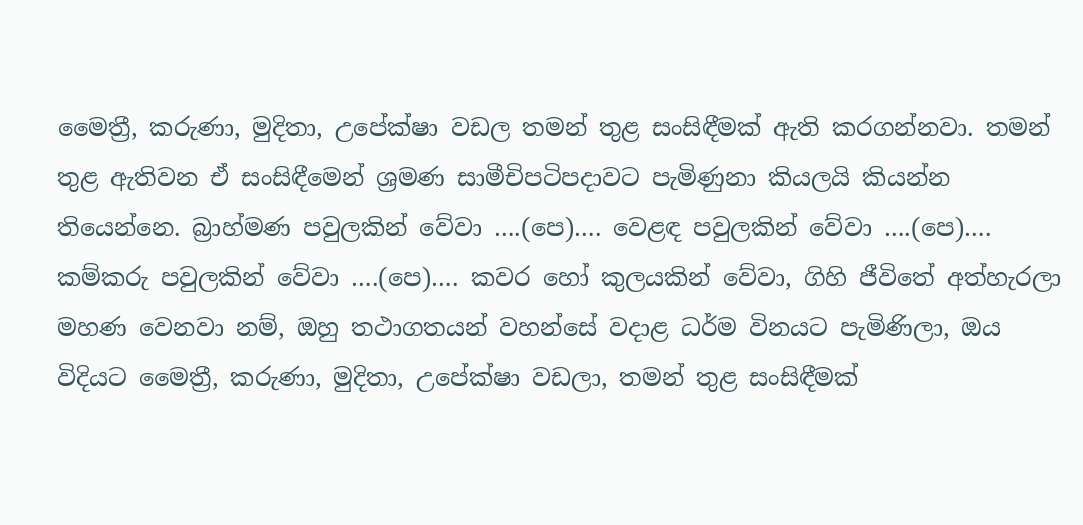මෛත්‍රී, කරුණා, මුදිතා, උපේක්ෂා වඩල තමන් තුළ සංසිඳීමක් ඇති කරගන්නවා. තමන් තුළ ඇතිවන ඒ සංසිඳීමෙන් ශ්‍රමණ සාමීචිපටිපදාවට පැමිණුනා කියලයි කියන්න තියෙන්නෙ. බ්‍රාහ්මණ පවුලකින් වේවා ….(පෙ)…. වෙළඳ පවුලකින් වේවා ….(පෙ)…. කම්කරු පවුලකින් වේවා ….(පෙ)…. කවර හෝ කුලයකින් වේවා, ගිහි ජීවිතේ අත්හැරලා මහණ වෙනවා නම්, ඔහු තථාගතයන් වහන්සේ වදාළ ධර්ම විනයට පැමිණිලා, ඔය විදියට මෛත්‍රී, කරුණා, මුදිතා, උපේක්ෂා වඩලා, තමන් තුළ සංසිඳීමක්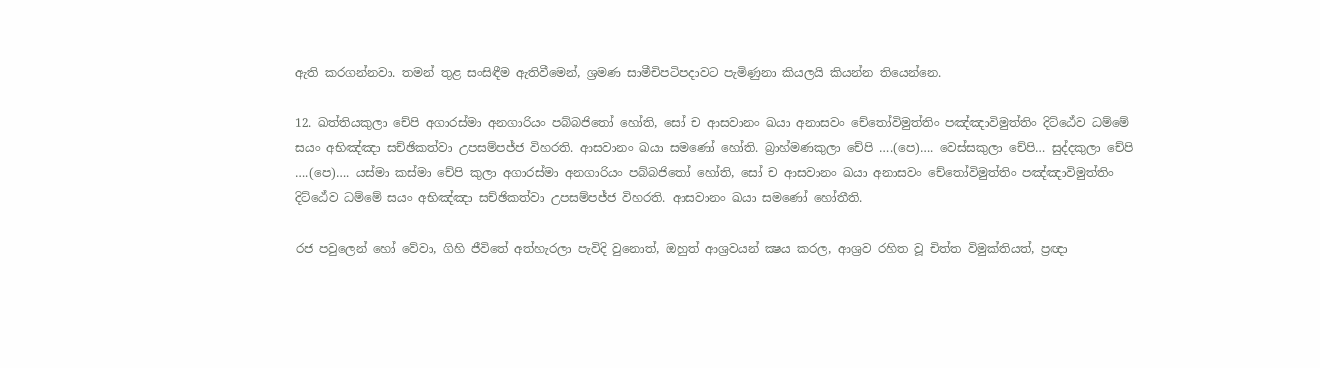ඇති කරගන්නවා. තමන් තුළ සංසිඳීම ඇතිවීමෙන්, ශ්‍රමණ සාමීචිපටිපදාවට පැමිණුනා කියලයි කියන්න තියෙන්නෙ.

12. ඛත්තියකුලා චේපි අගාරස්මා අනගාරියං පබ්බජිතෝ හෝති, සෝ ච ආසවානං ඛයා අනාසවං චේතෝවිමුත්තිං පඤ්ඤාවිමුත්තිං දිට්ඨේව ධම්මේ සයං අභිඤ්ඤා සච්ඡිකත්වා උපසම්පජ්ජ විහරති. ආසවානං ඛයා සමණෝ හෝති. බ්‍රාහ්මණකුලා චේපි ….(පෙ)…. වෙස්සකුලා චේපි… සුද්දකුලා චේපි ….(පෙ)…. යස්මා කස්මා චේපි කුලා අගාරස්මා අනගාරියං පබ්බජිතෝ හෝති, සෝ ච ආසවානං ඛයා අනාසවං චේතෝවිමුත්තිං පඤ්ඤාවිමුත්තිං දිට්ඨේව ධම්මේ සයං අභිඤ්ඤා සච්ඡිකත්වා උපසම්පජ්ජ විහරති. ආසවානං ඛයා සමණෝ හෝතීති.

රජ පවුලෙන් හෝ වේවා, ගිහි ජීවිතේ අත්හැරලා පැවිදි වුනොත්, ඔහුත් ආශ්‍රවයන් ක්‍ෂය කරල, ආශ්‍රව රහිත වූ චිත්ත විමුක්තියත්, ප්‍රඥා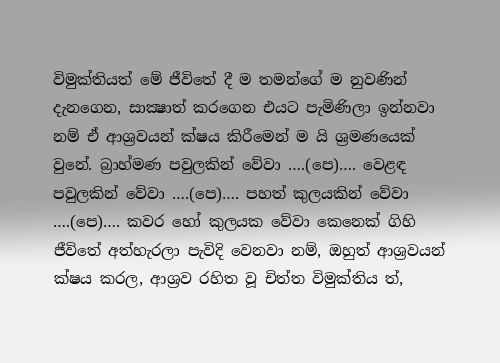විමුක්තියත් මේ ජීවිතේ දී ම තමන්ගේ ම නුවණින් දැනගෙන, සාක්‍ෂාත් කරගෙන එයට පැමිණිලා ඉන්නවා නම් ඒ ආශ්‍රවයන් ක්ෂය කිරීමෙන් ම යි ශ්‍රමණයෙක් වුනේ. බ්‍රාහ්මණ පවුලකින් වේවා ….(පෙ)…. වෙළඳ පවුලකින් වේවා ….(පෙ)…. පහත් කුලයකින් වේවා ….(පෙ)…. කවර හෝ කුලයක වේවා කෙනෙක් ගිහි ජීවිතේ අත්හැරලා පැවිදි වෙනවා නම්, ඔහුත් ආශ්‍රවයන් ක්ෂය කරල, ආශ්‍රව රහිත වූ චිත්ත විමුක්තිය ත්,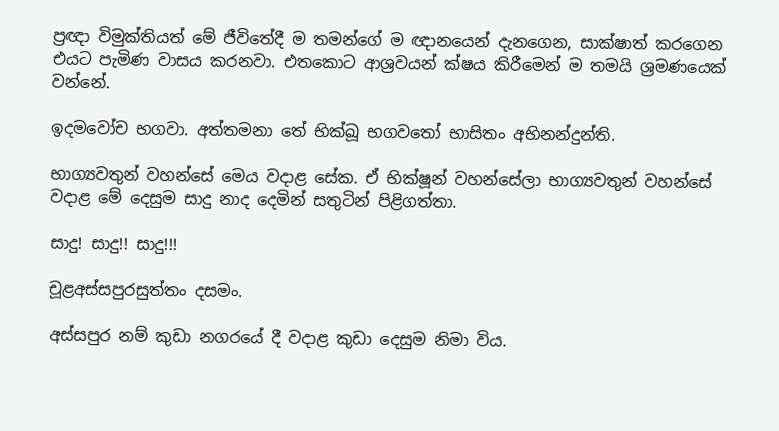ප්‍රඥා විමුක්තියත් මේ ජීවිතේදී ම තමන්ගේ ම ඥානයෙන් දැනගෙන, සාක්ෂාත් කරගෙන එයට පැමිණ වාසය කරනවා. එතකොට ආශ්‍රවයන් ක්ෂය කිරීමෙන් ම තමයි ශ්‍රමණයෙක් වන්නේ.

ඉදමවෝච භගවා. අත්තමනා තේ භික්ඛූ භගවතෝ භාසිතං අභිනන්දුන්ති.

භාග්‍යවතුන් වහන්සේ මෙය වදාළ සේක. ඒ භික්ෂූන් වහන්සේලා භාග්‍යවතුන් වහන්සේ වදාළ මේ දෙසුම සාදු නාද දෙමින් සතුටින් පිළිගත්තා.

සාදු! සාදු!! සාදු!!!

චූළඅස්සපුරසුත්තං දසමං.

අස්සපුර නම් කුඩා නගරයේ දී වදාළ කුඩා දෙසුම නිමා විය.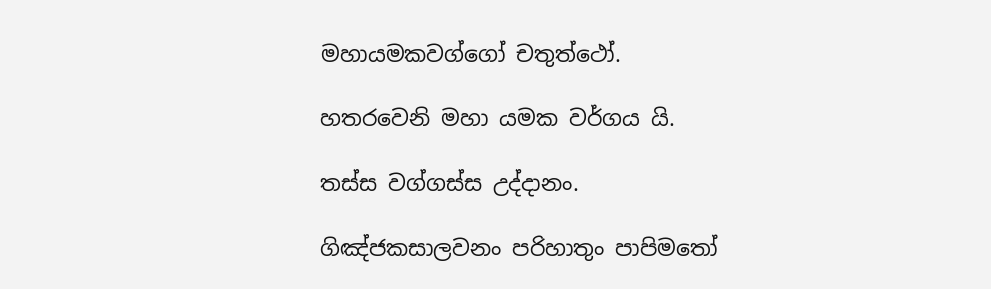මහායමකවග්ගෝ චතුත්ථෝ.

හතරවෙනි මහා යමක වර්ගය යි.

තස්ස වග්ගස්ස උද්දානං.

ගිඤ්ජකසාලවනං පරිහාතුං පාපිමතෝ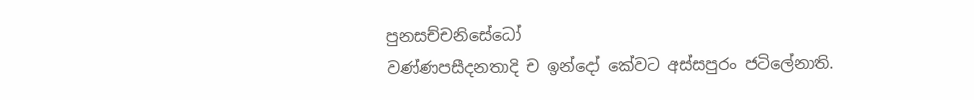පුනසච්චනිසේධෝ
වණ්ණපසීදනතාදි ච ඉන්දෝ කේවට අස්සපුරං ජටිලේනාති.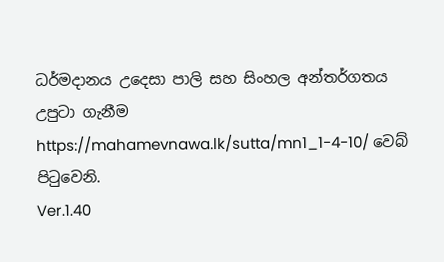ධර්මදානය උදෙසා පාලි සහ සිංහල අන්තර්ගතය උපුටා ගැනීම https://mahamevnawa.lk/sutta/mn1_1-4-10/ වෙබ් පිටුවෙනි.
Ver.1.40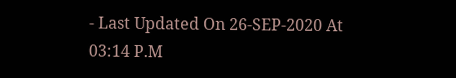- Last Updated On 26-SEP-2020 At 03:14 P.M